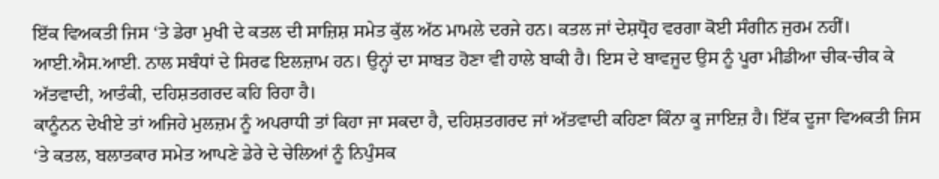ਇੱਕ ਵਿਅਕਤੀ ਜਿਸ ‘ਤੇ ਡੇਰਾ ਮੁਖੀ ਦੇ ਕਤਲ ਦੀ ਸਾਜ਼ਿਸ਼ ਸਮੇਤ ਕੁੱਲ ਅੱਠ ਮਾਮਲੇ ਦਰਜੇ ਹਨ। ਕਤਲ ਜਾਂ ਦੇਸ਼ਧ੍ਰੋਹ ਵਰਗਾ ਕੋਈ ਸੰਗੀਨ ਜੁਰਮ ਨਹੀਂ। ਆਈ.ਐਸ.ਆਈ. ਨਾਲ ਸਬੰਧਾਂ ਦੇ ਸਿਰਫ ਇਲਜ਼ਾਮ ਹਨ। ਉਨ੍ਹਾਂ ਦਾ ਸਾਬਤ ਹੋਣਾ ਵੀ ਹਾਲੇ ਬਾਕੀ ਹੈ। ਇਸ ਦੇ ਬਾਵਜੂਦ ਉਸ ਨੂੰ ਪੂਰਾ ਮੀਡੀਆ ਚੀਕ-ਚੀਕ ਕੇ ਅੱਤਵਾਦੀ, ਆਤੰਕੀ, ਦਹਿਸ਼ਤਗਰਦ ਕਹਿ ਰਿਹਾ ਹੈ।
ਕਾਨੂੰਨਨ ਦੇਖੀਏ ਤਾਂ ਅਜਿਹੇ ਮੁਲਜ਼ਮ ਨੂੰ ਅਪਰਾਧੀ ਤਾਂ ਕਿਹਾ ਜਾ ਸਕਦਾ ਹੈ, ਦਹਿਸ਼ਤਗਰਦ ਜਾਂ ਅੱਤਵਾਦੀ ਕਹਿਣਾ ਕਿੰਨਾ ਕੂ ਜਾਇਜ਼ ਹੈ। ਇੱਕ ਦੂਜਾ ਵਿਅਕਤੀ ਜਿਸ ‘ਤੇ ਕਤਲ, ਬਲਾਤਕਾਰ ਸਮੇਤ ਆਪਣੇ ਡੇਰੇ ਦੇ ਚੇਲਿਆਂ ਨੂੰ ਨਿਪੁੰਸਕ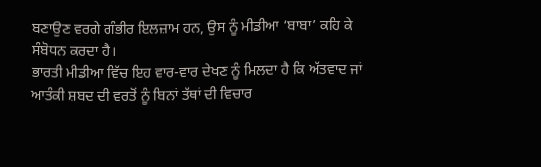ਬਣਾਉਣ ਵਰਗੇ ਗੰਭੀਰ ਇਲਜ਼ਾਮ ਹਨ, ਉਸ ਨੂੰ ਮੀਡੀਆ ‘ਬਾਬਾ’ ਕਹਿ ਕੇ ਸੰਬੋਧਨ ਕਰਦਾ ਹੈ।
ਭਾਰਤੀ ਮੀਡੀਆ ਵਿੱਚ ਇਹ ਵਾਰ-ਵਾਰ ਦੇਖਣ ਨੂੰ ਮਿਲਦਾ ਹੈ ਕਿ ਅੱਤਵਾਦ ਜਾਂ ਆਤੰਕੀ ਸ਼ਬਦ ਦੀ ਵਰਤੋਂ ਨੂੰ ਬਿਨਾਂ ਤੱਥਾਂ ਦੀ ਵਿਚਾਰ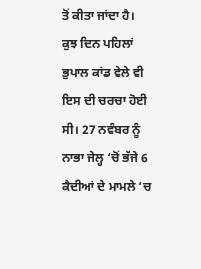ਤੋਂ ਕੀਤਾ ਜਾਂਦਾ ਹੈ। ਕੁਝ ਦਿਨ ਪਹਿਲਾਂ ਭੁਪਾਲ ਕਾਂਡ ਵੇਲੇ ਵੀ ਇਸ ਦੀ ਚਰਚਾ ਹੋਈ ਸੀ। 27 ਨਵੰਬਰ ਨੂੰ ਨਾਭਾ ਜੇਲ੍ਹ ‘ਚੋਂ ਭੱਜੇ 6 ਕੈਦੀਆਂ ਦੇ ਮਾਮਲੇ ‘ਚ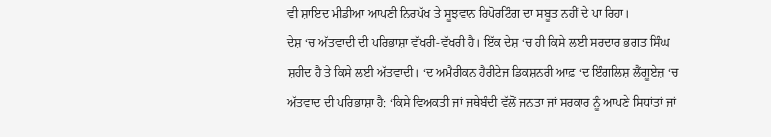ਵੀ ਸ਼ਾਇਦ ਮੀਡੀਆ ਆਪਣੀ ਨਿਰਪੱਖ ਤੇ ਸੂਝਵਾਨ ਰਿਪੋਰਟਿੰਗ ਦਾ ਸਬੂਤ ਨਹੀਂ ਦੇ ਪਾ ਰਿਹਾ।
ਦੇਸ਼ ‘ਚ ਅੱਤਵਾਦੀ ਦੀ ਪਰਿਭਾਸ਼ਾ ਵੱਖਰੀ-ਵੱਖਰੀ ਹੈ। ਇੱਕ ਦੇਸ਼ ‘ਚ ਹੀ ਕਿਸੇ ਲਈ ਸਰਦਾਰ ਭਗਤ ਸਿੰਘ ਸ਼ਹੀਦ ਹੈ ਤੇ ਕਿਸੇ ਲਈ ਅੱਤਵਾਦੀ। ‘ਦ ਅਮੈਰੀਕਨ ਹੈਰੀਟੇਜ ਡਿਕਸ਼ਨਰੀ ਆਫ਼ ‘ਦ ਇੰਗਲਿਸ਼ ਲੈਂਗੂਏਜ਼ ‘ਚ ਅੱਤਵਾਦ ਦੀ ਪਰਿਭਾਸ਼ਾ ਹੈ: ‘ਕਿਸੇ ਵਿਅਕਤੀ ਜਾਂ ਜਥੇਬੰਦੀ ਵੱਲੋਂ ਜਨਤਾ ਜਾਂ ਸਰਕਾਰ ਨੂੰ ਆਪਣੇ ਸਿਧਾਂਤਾਂ ਜਾਂ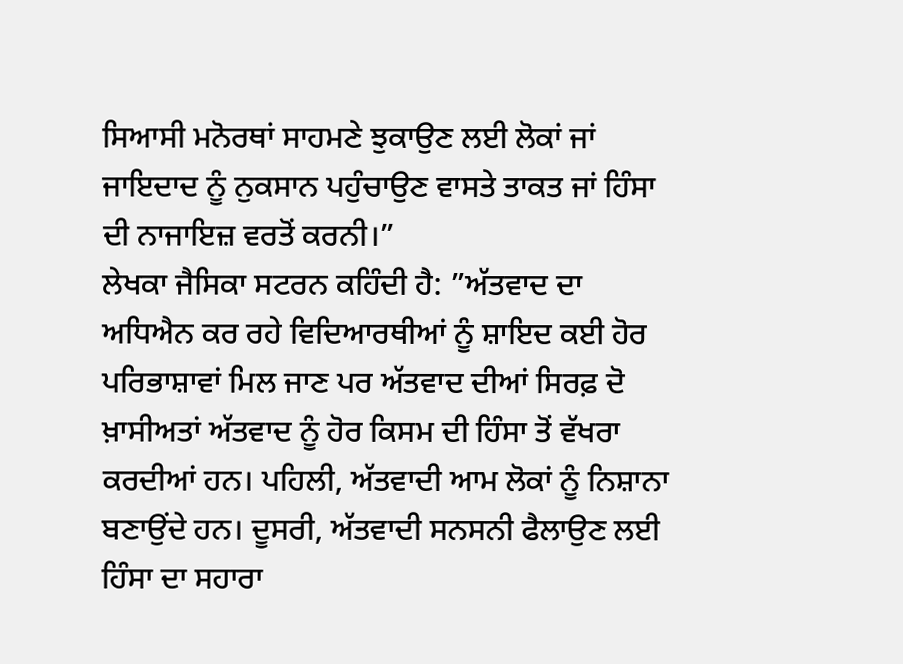ਸਿਆਸੀ ਮਨੋਰਥਾਂ ਸਾਹਮਣੇ ਝੁਕਾਉਣ ਲਈ ਲੋਕਾਂ ਜਾਂ ਜਾਇਦਾਦ ਨੂੰ ਨੁਕਸਾਨ ਪਹੁੰਚਾਉਣ ਵਾਸਤੇ ਤਾਕਤ ਜਾਂ ਹਿੰਸਾ ਦੀ ਨਾਜਾਇਜ਼ ਵਰਤੋਂ ਕਰਨੀ।”
ਲੇਖਕਾ ਜੈਸਿਕਾ ਸਟਰਨ ਕਹਿੰਦੀ ਹੈ: ”ਅੱਤਵਾਦ ਦਾ ਅਧਿਐਨ ਕਰ ਰਹੇ ਵਿਦਿਆਰਥੀਆਂ ਨੂੰ ਸ਼ਾਇਦ ਕਈ ਹੋਰ ਪਰਿਭਾਸ਼ਾਵਾਂ ਮਿਲ ਜਾਣ ਪਰ ਅੱਤਵਾਦ ਦੀਆਂ ਸਿਰਫ਼ ਦੋ ਖ਼ਾਸੀਅਤਾਂ ਅੱਤਵਾਦ ਨੂੰ ਹੋਰ ਕਿਸਮ ਦੀ ਹਿੰਸਾ ਤੋਂ ਵੱਖਰਾ ਕਰਦੀਆਂ ਹਨ। ਪਹਿਲੀ, ਅੱਤਵਾਦੀ ਆਮ ਲੋਕਾਂ ਨੂੰ ਨਿਸ਼ਾਨਾ ਬਣਾਉਂਦੇ ਹਨ। ਦੂਸਰੀ, ਅੱਤਵਾਦੀ ਸਨਸਨੀ ਫੈਲਾਉਣ ਲਈ ਹਿੰਸਾ ਦਾ ਸਹਾਰਾ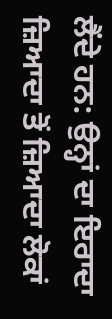ਲੈਂਦੇ ਹਨ: ਉਨ੍ਹਾਂ ਦਾ ਇਰਾਦਾ ਜ਼ਿਆਦਾ ਤੋਂ ਜ਼ਿਆਦਾ ਲੋਕਾਂ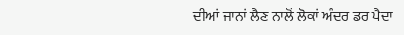ਦੀਆਂ ਜਾਨਾਂ ਲੈਣ ਨਾਲੋਂ ਲੋਕਾਂ ਅੰਦਰ ਡਰ ਪੈਦਾ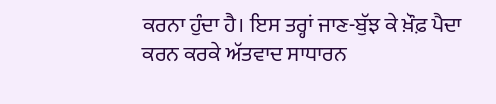ਕਰਨਾ ਹੁੰਦਾ ਹੈ। ਇਸ ਤਰ੍ਹਾਂ ਜਾਣ-ਬੁੱਝ ਕੇ ਖ਼ੌਫ਼ ਪੈਦਾ ਕਰਨ ਕਰਕੇ ਅੱਤਵਾਦ ਸਾਧਾਰਨ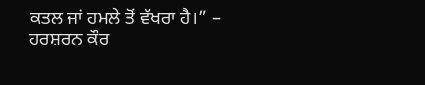ਕਤਲ ਜਾਂ ਹਮਲੇ ਤੋਂ ਵੱਖਰਾ ਹੈ।” –
ਹਰਸ਼ਰਨ ਕੌਰ